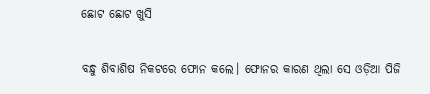ଛୋଟ ଛୋଟ ଖୁସି

ବନ୍ଧୁ ଶିବାଶିଷ ନିକଟରେ ଫୋନ କଲେ। ଫୋନର କାରଣ ଥିଲା ସେ ଓଡ଼ିଆ ପିଜି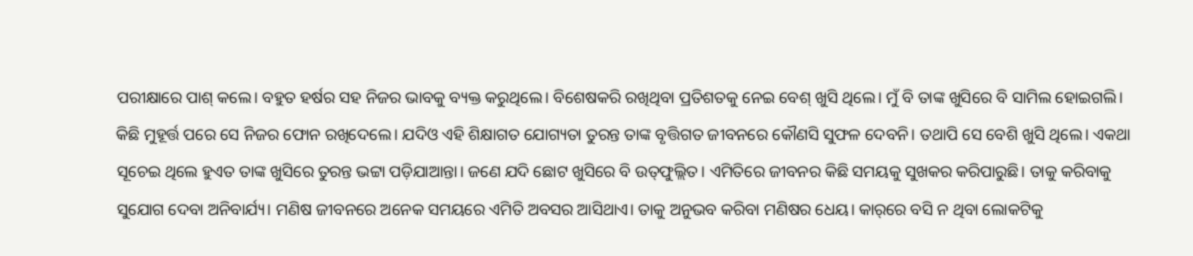ପରୀକ୍ଷାରେ ପାଶ୍‌ କଲେ। ବହୁତ ହର୍ଷର ସହ ନିଜର ଭାବକୁ ବ୍ୟକ୍ତ କରୁଥିଲେ। ବିଶେଷକରି ରଖିଥିବା ପ୍ରତିଶତକୁ ନେଇ ବେଶ୍‌ ଖୁସି ଥିଲେ। ମୁଁ ବି ତାଙ୍କ ଖୁସିରେ ବି ସାମିଲ ହୋଇଗଲି। କିଛି ମୁହୂର୍ତ୍ତ ପରେ ସେ ନିଜର ଫୋନ ରଖିଦେଲେ। ଯଦିଓ ଏହି ଶିକ୍ଷାଗତ ଯୋଗ୍ୟତା ତୁରନ୍ତ ତାଙ୍କ ବୃତ୍ତିଗତ ଜୀବନରେ କୌଣସି ସୁଫଳ ଦେବନି। ତଥାପି ସେ ବେଶି ଖୁସି ଥିଲେ। ଏକଥା ସୂଚେଇ ଥିଲେ ହୁଏତ ତାଙ୍କ ଖୁସିରେ ତୁରନ୍ତ ଭଟ୍ଟା ପଡ଼ିଯାଆନ୍ତା। ଜଣେ ଯଦି ଛୋଟ ଖୁସିରେ ବି ଉତ୍‌ଫୁଲ୍ଲିତ। ଏମିତିରେ ଜୀବନର କିଛି ସମୟକୁ ସୁଖକର କରିପାରୁଛି। ତାକୁ କରିବାକୁ ସୁଯୋଗ ଦେବା ଅନିବାର୍ଯ୍ୟ। ମଣିଷ ଜୀବନରେ ଅନେକ ସମୟରେ ଏମିତି ଅବସର ଆସିଥାଏ। ତାକୁ ଅନୁଭବ କରିବା ମଣିଷର ଧେୟ। କାର୍‌ରେ ବସି ନ ଥିବା ଲୋକଟିକୁ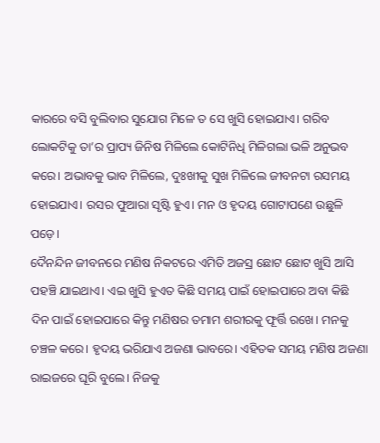କାରରେ ବସି ବୁଲିବାର ସୁଯୋଗ ମିଳେ ତ ସେ ଖୁସି ହୋଇଯାଏ। ଗରିବ ଲୋକଟିକୁ ତା’ର ପ୍ରାପ୍ୟ ଜିନିଷ ମିଳିଲେ କୋଟିନିଧି ମିଳିଗଲା ଭଳି ଅନୁଭବ କରେ। ଅଭାବକୁ ଭାବ ମିଳିଲେ, ଦୁଃଖୀକୁ ସୁଖ ମିଳିଲେ ଜୀବନଟା ରସମୟ ହୋଇଯାଏ। ରସର ଫୁଆରା ସୃଷ୍ଟି ହୁଏ। ମନ ଓ ହୃଦୟ ଗୋଟାପଣେ ଉଛୁଳି ପଡ଼େ।
ଦୈନନ୍ଦିନ ଜୀବନରେ ମଣିଷ ନିକଟରେ ଏମିତି ଅଜସ୍ର ଛୋଟ ଛୋଟ ଖୁସି ଆସି ପହଞ୍ଚି ଯାଇଥାଏ। ଏଇ ଖୁସି ହୁଏତ କିଛି ସମୟ ପାଇଁ ହୋଇପାରେ ଅବା କିଛି ଦିନ ପାଇଁ ହୋଇପାରେ କିନ୍ତୁ ମଣିଷର ତମାମ ଶରୀରକୁ ଫୂର୍ତ୍ତି ରଖେ। ମନକୁ ଚଞ୍ଚଳ କରେ। ହୃଦୟ ଭରିଯାଏ ଅଜଣା ଭାବରେ। ଏହିତକ ସମୟ ମଣିଷ ଅଜଣା ରାଇଜରେ ଘୂରି ବୁଲେ। ନିଜକୁ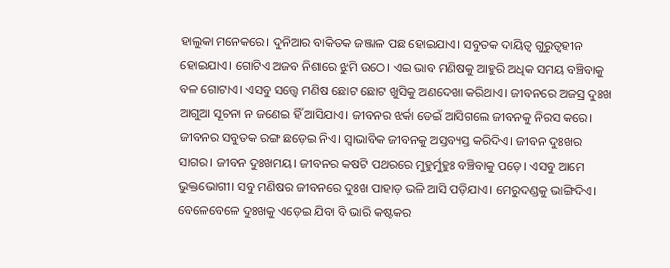ହାଲୁକା ମନେକରେ। ଦୁନିଆର ବାକିତକ ଜଞ୍ଜାଳ ପଛ ହୋଇଯାଏ। ସବୁତକ ଦାୟିତ୍ୱ ଗୁରୁତ୍ୱହୀନ ହୋଇଯାଏ। ଗୋଟିଏ ଅଜବ ନିଶାରେ ଝୁମି ଉଠେ। ଏଇ ଭାବ ମଣିଷକୁ ଆହୁରି ଅଧିକ ସମୟ ବଞ୍ଚିବାକୁ ବଳ ଗୋଟାଏ। ଏସବୁ ସତ୍ତ୍ୱେ ମଣିଷ ଛୋଟ ଛୋଟ ଖୁସିକୁ ଅଣଦେଖା କରିଥାଏ। ଜୀବନରେ ଅଜସ୍ର ଦୁଃଖ ଆଗୁଆ ସୂଚନା ନ ଜଣେଇ ହିଁ ଆସିଯାଏ। ଜୀବନର ଝର୍କା ଡେଇଁ ଆସିଗଲେ ଜୀବନକୁ ନିରସ କରେ। ଜୀବନର ସବୁତକ ରଙ୍ଗ ଛଡ଼େଇ ନିଏ। ସ୍ବାଭାବିକ ଜୀବନକୁ ଅସ୍ତବ୍ୟସ୍ତ କରିଦିଏ। ଜୀବନ ଦୁଃଖର ସାଗର। ଜୀବନ ଦୁଃଖମୟ। ଜୀବନର କଷଟି ପଥରରେ ମୁହୁର୍ମୁହୁଃ ବଞ୍ଚିବାକୁ ପଡ଼େ। ଏସବୁ ଆମେ ଭୁକ୍ତଭୋଗୀ। ସବୁ ମଣିଷର ଜୀବନରେ ଦୁଃଖ ପାହାଡ଼ ଭଳି ଆସି ପଡ଼ିଯାଏ। ମେରୁଦଣ୍ଡକୁ ଭାଙ୍ଗିଦିଏ। ବେଳେବେଳେ ଦୁଃଖକୁ ଏଡ଼େଇ ଯିବା ବି ଭାରି କଷ୍ଟକର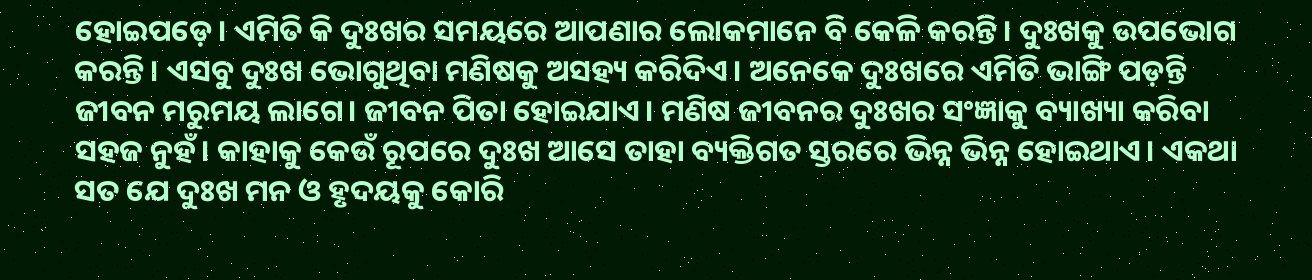ହୋଇପଡ଼େ। ଏମିତି କି ଦୁଃଖର ସମୟରେ ଆପଣାର ଲୋକମାନେ ବି କେଳି କରନ୍ତି। ଦୁଃଖକୁ ଉପଭୋଗ କରନ୍ତି। ଏସବୁ ଦୁଃଖ ଭୋଗୁଥିବା ମଣିଷକୁ ଅସହ୍ୟ କରିଦିଏ। ଅନେକେ ଦୁଃଖରେ ଏମିତି ଭାଙ୍ଗି ପଡ଼ନ୍ତି ଜୀବନ ମରୁମୟ ଲାଗେ। ଜୀବନ ପିତା ହୋଇଯାଏ। ମଣିଷ ଜୀବନର ଦୁଃଖର ସଂଜ୍ଞାକୁ ବ୍ୟାଖ୍ୟା କରିବା ସହଜ ନୁହଁ। କାହାକୁ କେଉଁ ରୂପରେ ଦୁଃଖ ଆସେ ତାହା ବ୍ୟକ୍ତିଗତ ସ୍ତରରେ ଭିନ୍ନ ଭିନ୍ନ ହୋଇଥାଏ। ଏକଥା ସତ ଯେ ଦୁଃଖ ମନ ଓ ହୃଦୟକୁ କୋରି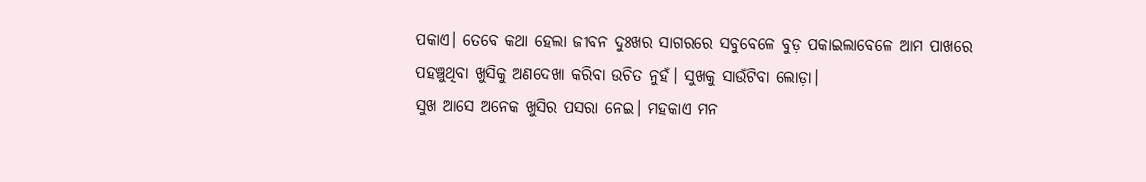ପକାଏ। ତେବେ କଥା ହେଲା ଜୀବନ ଦୁଃଖର ସାଗରରେ ସବୁବେଳେ ବୁଡ଼ ପକାଇଲାବେଳେ ଆମ ପାଖରେ ପହଞ୍ଚୁଥିବା ଖୁସିକୁ ଅଣଦେଖା କରିବା ଉଚିତ ନୁହଁ। ସୁଖକୁ ସାଉଁଟିବା ଲୋଡ଼ା।
ସୁଖ ଆସେ ଅନେକ ଖୁସିର ପସରା ନେଇ। ମହକାଏ ମନ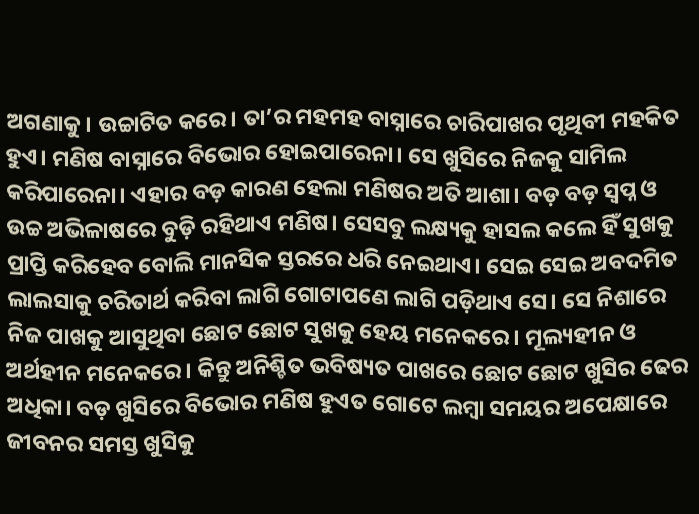ଅଗଣାକୁ। ଉଚ୍ଚାଟିତ କରେ। ତା’ର ମହମହ ବାସ୍ନାରେ ଚାରିପାଖର ପୃଥିବୀ ମହକିତ ହୁଏ। ମଣିଷ ବାସ୍ନାରେ ବିଭୋର ହୋଇପାରେନା। ସେ ଖୁସିରେ ନିଜକୁ ସାମିଲ କରିପାରେନା। ଏହାର ବଡ଼ କାରଣ ହେଲା ମଣିଷର ଅତି ଆଶା। ବଡ଼ ବଡ଼ ସ୍ବପ୍ନ ଓ ଉଚ୍ଚ ଅଭିଳାଷରେ ବୁଡ଼ି ରହିଥାଏ ମଣିଷ। ସେସବୁ ଲକ୍ଷ୍ୟକୁ ହାସଲ କଲେ ହିଁ ସୁଖକୁ ପ୍ରାପ୍ତି କରିହେବ ବୋଲି ମାନସିକ ସ୍ତରରେ ଧରି ନେଇଥାଏ। ସେଇ ସେଇ ଅବଦମିତ ଲାଲସାକୁ ଚରିତାର୍ଥ କରିବା ଲାଗି ଗୋଟାପଣେ ଲାଗି ପଡ଼ିଥାଏ ସେ। ସେ ନିଶାରେ ନିଜ ପାଖକୁ ଆସୁଥିବା ଛୋଟ ଛୋଟ ସୁଖକୁ ହେୟ ମନେକରେ। ମୂଲ୍ୟହୀନ ଓ ଅର୍ଥହୀନ ମନେକରେ। କିନ୍ତୁ ଅନିଶ୍ଚିତ ଭବିଷ୍ୟତ ପାଖରେ ଛୋଟ ଛୋଟ ଖୁସିର ଢେର ଅଧିକା। ବଡ଼ ଖୁସିରେ ବିଭୋର ମଣିଷ ହୁଏତ ଗୋଟେ ଲମ୍ବା ସମୟର ଅପେକ୍ଷାରେ ଜୀବନର ସମସ୍ତ ଖୁସିକୁ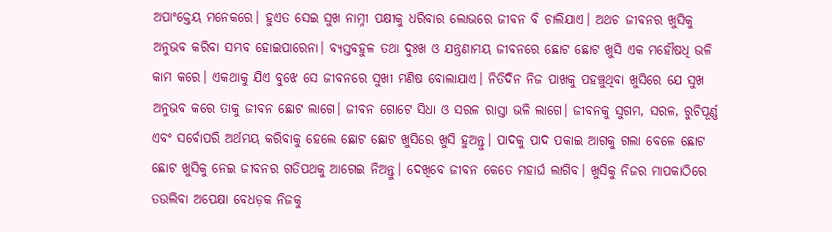ଅପାଂକ୍ତେୟ ମନେକରେ। ହୁଏତ ସେଇ ସୁଖ ନାମ୍ନୀ ପକ୍ଷୀକୁ ଧରିବାର ଲୋଭରେ ଜୀବନ ବି ଚାଲିଯାଏ। ଅଥଚ ଜୀବନର ଖୁସିକୁ ଅନୁଭବ କରିବା ସମ୍ଭବ ହୋଇପାରେନା। ବ୍ୟସ୍ତବହୁଳ ତଥା ଦୁଃଖ ଓ ଯନ୍ତ୍ରଣାମୟ ଜୀବନରେ ଛୋଟ ଛୋଟ ଖୁସି ଏକ ମହୌଷଧି ଭଳି କାମ କରେ। ଏକଥାକୁ ଯିଏ ବୁଝେ ସେ ଜୀବନରେ ସୁଖୀ ମଣିଷ ବୋଲାଯାଏ। ନିତିଦିନ ନିଜ ପାଖକୁ ପହଞ୍ଚୁଥିବା ଖୁସିରେ ଯେ ସୁଖ ଅନୁଭବ କରେ ତାକୁ ଜୀବନ ଛୋଟ ଲାଗେ। ଜୀବନ ଗୋଟେ ସିଧା ଓ ସରଳ ରାସ୍ତା ଭଳି ଲାଗେ। ଜୀବନକୁ ସୁଗମ, ସରଳ, ରୁଚିପୂର୍ଣ୍ଣ ଏବଂ ସର୍ବୋପରି ଅର୍ଥମୟ କରିବାକୁ ହେଲେ ଛୋଟ ଛୋଟ ଖୁସିରେ ଖୁସି ହୁଅନ୍ତୁ। ପାଦକୁ ପାଦ ପକାଇ ଆଗକୁ ଗଲା ବେଳେ ଛୋଟ ଛୋଟ ଖୁସିକୁ ନେଇ ଜୀବନର ଗତିପଥକୁ ଆଗେଇ ନିଅନ୍ତୁ। ଦେଖିବେ ଜୀବନ କେତେ ମହାର୍ଘ ଲାଗିବ। ଖୁସିକୁ ନିଜର ମାପକାଠିରେ ତଉଲିବା ଅପେକ୍ଷା ବେଧଡ଼କ ନିଜକୁ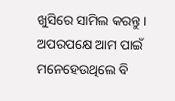ଖୁସିରେ ସାମିଲ କରନ୍ତୁ। ଅପରପକ୍ଷେ ଆମ ପାଇଁ ମନେହେଉଥିଲେ ବି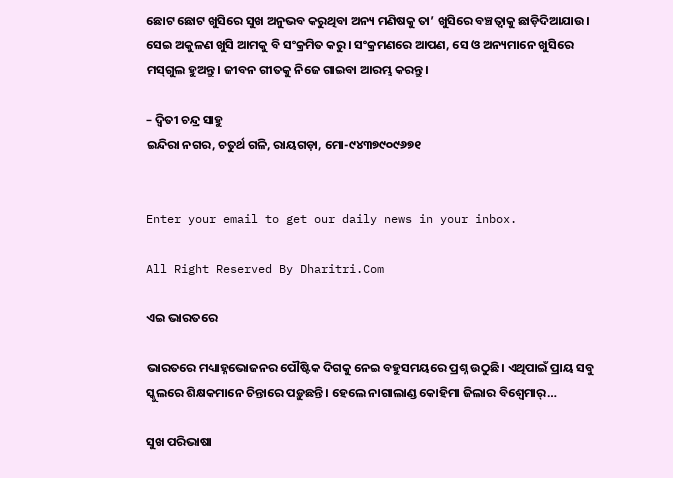ଛୋଟ ଛୋଟ ଖୁସିରେ ସୁଖ ଅନୁଭବ କରୁଥିବା ଅନ୍ୟ ମଣିଷକୁ ତା’ ଖୁସିରେ ବଞ୍ଚତ୍ବାକୁ ଛାଡ଼ିଦିଆଯାଉ। ସେଇ ଅକୁଳଣ ଖୁସି ଆମକୁ ବି ସଂକ୍ରମିତ କରୁ। ସଂକ୍ରମଣରେ ଆପଣ, ସେ ଓ ଅନ୍ୟମାନେ ଖୁସିରେ ମସ୍‌ଗୁଲ ହୁଅନ୍ତୁ। ଜୀବନ ଗୀତକୁ ନିଜେ ଗାଇବା ଆରମ୍ଭ କରନ୍ତୁ।

– ଦ୍ୱିତୀ ଚନ୍ଦ୍ର ସାହୁ
ଇନ୍ଦିରା ନଗର, ଚତୁର୍ଥ ଗଳି, ରାୟଗଡ଼ା, ମୋ-୯୪୩୭୯୦୯୬୭୧


Enter your email to get our daily news in your inbox.

All Right Reserved By Dharitri.Com

ଏଇ ଭାରତରେ

ଭାରତରେ ମଧ୍ୟାହ୍ନଭୋଜନର ପୌଷ୍ଟିକ ଦିଗକୁ ନେଇ ବହୁସମୟରେ ପ୍ରଶ୍ନ ଉଠୁଛି। ଏଥିପାଇଁ ପ୍ରାୟ ସବୁ ସ୍କୁଲରେ ଶିକ୍ଷକମାନେ ଚିନ୍ତାରେ ପଡ଼ୁଛନ୍ତି। ହେଲେ ନାଗାଲାଣ୍ଡ କୋହିମା ଜିଲାର ବିଶ୍ୱେମାର୍‌…

ସୁଖ ପରିଭାଷା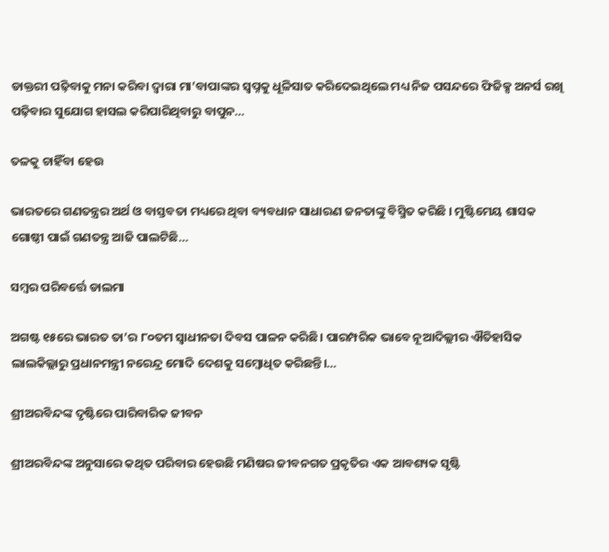ଡାକ୍ତରୀ ପଢ଼ିବାକୁ ମନା କରିବା ଦ୍ବାରା ମା’ବାପାଙ୍କର ସ୍ବପ୍ନକୁ ଧୂଳିସାତ କରିଦେଇଥିଲେ ମଧ୍ୟ ନିଜ ପସନ୍ଦରେ ଫିଜିକ୍ସ ଅନର୍ସ ରଖି ପଢ଼ିବାର ସୁଯୋଗ ହାସଲ କରିପାରିଥିବାରୁ ବାପୁନ…

ତଳକୁ ଚାହିଁବା ହେଉ

ଭାରତରେ ଗଣତନ୍ତ୍ରର ଅର୍ଥ ଓ ବାସ୍ତବତା ମଧ୍ୟରେ ଥିବା ବ୍ୟବଧାନ ସାଧାରଣ ଜନତାଙ୍କୁ ବିସ୍ମିତ କରିଛି । ମୁଷ୍ଟିମେୟ ଶାସକ ଗୋଷ୍ଠୀ ପାଇଁ ଗଣତନ୍ତ୍ର ଆଜି ପାଲଟିଛି…

ସମ୍ବର ପରିବର୍ତ୍ତେ ଡାଲମା

ଅଗଷ୍ଟ ୧୫ରେ ଭାରତ ତା’ର ୮୦ତମ ସ୍ବାଧୀନତା ଦିବସ ପାଳନ କରିଛି। ପାରମ୍ପରିକ ଭାବେ ନୂଆଦିଲ୍ଲୀର ଐତିହାସିକ ଲାଲକିଲ୍ଲାରୁ ପ୍ରଧାନମନ୍ତ୍ରୀ ନରେନ୍ଦ୍ର ମୋଦି ଦେଶକୁ ସମ୍ବୋଧିତ କରିଛନ୍ତି।…

ଶ୍ରୀଅରବିନ୍ଦଙ୍କ ଦୃଷ୍ଟିରେ ପାରିବାରିକ ଜୀବନ

ଶ୍ରୀଅରବିନ୍ଦଙ୍କ ଅନୁସାରେ କଥିତ ପରିବାର ହେଉଛି ମଣିଷର ଜୀବନଗତ ପ୍ରକୃତିର ଏକ ଆବଶ୍ୟକ ସୃଷ୍ଟି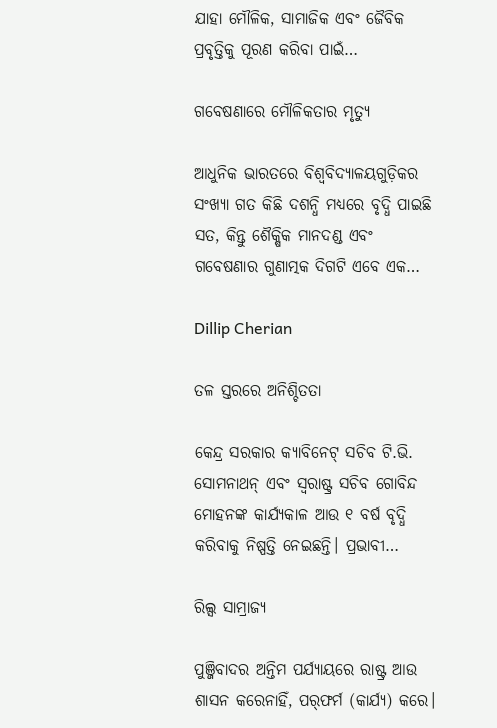ଯାହା ମୌଳିକ, ସାମାଜିକ ଏବଂ ଜୈବିକ ପ୍ରବୃତ୍ତିକୁ ପୂରଣ କରିବା ପାଇଁ…

ଗବେଷଣାରେ ମୌଳିକତାର ମୃତ୍ୟୁ

ଆଧୁନିକ ଭାରତରେ ବିଶ୍ୱବିଦ୍ୟାଳୟଗୁଡ଼ିକର ସଂଖ୍ୟା ଗତ କିଛି ଦଶନ୍ଧି ମଧ୍ୟରେ ବୃଦ୍ଧି ପାଇଛି ସତ, କିନ୍ତୁ ଶୈକ୍ଷିକ ମାନଦଣ୍ଡ ଏବଂ ଗବେଷଣାର ଗୁଣାତ୍ମକ ଦିଗଟି ଏବେ ଏକ…

Dillip Cherian

ତଳ ସ୍ତରରେ ଅନିଶ୍ଚିତତା

କେନ୍ଦ୍ର ସରକାର କ୍ୟାବିନେଟ୍‌ ସଚିବ ଟି.ଭି. ସୋମନାଥନ୍‌ ଏବଂ ସ୍ବରାଷ୍ଟ୍ର ସଚିବ ଗୋବିନ୍ଦ ମୋହନଙ୍କ କାର୍ଯ୍ୟକାଳ ଆଉ ୧ ବର୍ଷ ବୃଦ୍ଧି କରିବାକୁ ନିଷ୍ପତ୍ତି ନେଇଛନ୍ତି। ପ୍ରଭାବୀ…

ରିଲ୍ସ ସାମ୍ରାଜ୍ୟ

ପୁଞ୍ଜିବାଦର ଅନ୍ତିମ ପର୍ଯ୍ୟାୟରେ ରାଷ୍ଟ୍ର ଆଉ ଶାସନ କରେନାହିଁ, ପର୍‌ଫର୍ମ (କାର୍ଯ୍ୟ) କରେ।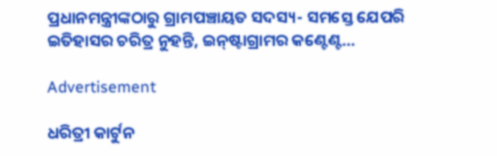ପ୍ରଧାନମନ୍ତ୍ରୀଙ୍କଠାରୁ ଗ୍ରାମପଞ୍ଚାୟତ ସଦସ୍ୟ- ସମସ୍ତେ ଯେପରି ଇତିହାସର ଚରିତ୍ର ନୁହନ୍ତି, ଇନ୍‌ଷ୍ଟାଗ୍ରାମର କଣ୍ଟେଣ୍ଟ…

Advertisement

ଧରିତ୍ରୀ କାର୍ଟୁନ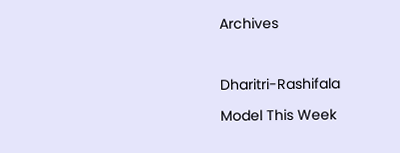Archives



Dharitri-Rashifala

Model This Week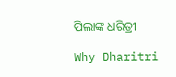ପିଲାଙ୍କ ଧରିତ୍ରୀ

Why Dharitri